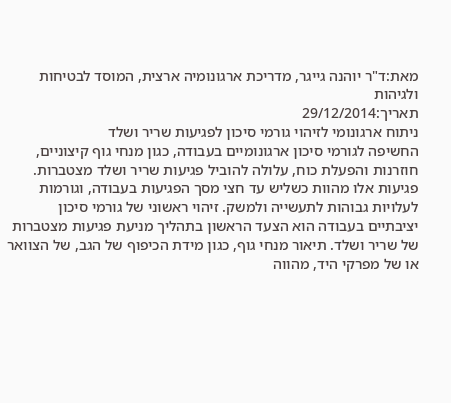מאת:ד"ר יוהנה גייגר, מדריכת ארגונומיה ארצית, המוסד לבטיחות ולגיהות
תאריך:29/12/2014
ניתוח ארגונומי לזיהוי גורמי סיכון לפגיעות שריר ושלד
החשיפה לגורמי סיכון ארגונומיים בעבודה, כגון מנחי גוף קיצוניים, חוזרנות והפעלת כוח, עלולה להוביל פגיעות שריר ושלד מצטברות. פגיעות אלו מהוות כשליש עד חצי מסך הפגיעות בעבודה, וגורמות לעלויות גבוהות לתעשייה ולמשק. זיהוי ראשוני של גורמי סיכון יציבתיים בעבודה הוא הצעד הראשון בתהליך מניעת פגיעות מצטברות של שריר ושלד. תיאור מנחי גוף, כגון מידת הכיפוף של הגב, של הצוואר או של מפרקי היד, מהווה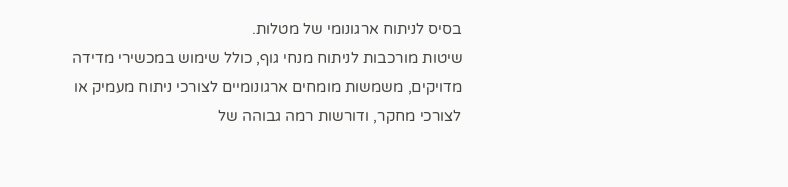בסיס לניתוח ארגונומי של מטלות.
שיטות מורכבות לניתוח מנחי גוף, כולל שימוש במכשירי מדידה מדויקים, משמשות מומחים ארגונומיים לצורכי ניתוח מעמיק או לצורכי מחקר, ודורשות רמה גבוהה של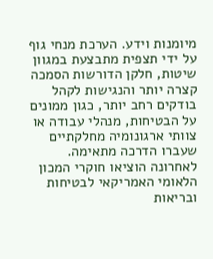מיומנות וידע. הערכת מנחי גוף על ידי תצפית מתבצעת במגוון שיטות, חלקן הדורשות הסמכה קצרה יותר והנגישות לקהל בודקים רחב יותר, כגון ממונים על הבטיחות, מנהלי עבודה או צוותי ארגונומיה מחלקתיים שעברו הדרכה מתאימה.
לאחרונה הוציאו חוקרי המכון הלאומי האמריקאי לבטיחות ובריאות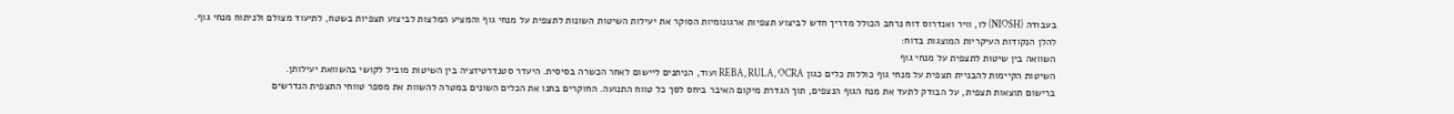בעבודה (NIOSH) לו, וויר ואנדרוס דוח נרחב הכולל מדריך חדש לביצוע תצפיות ארגונומיות הסוקר את יעילות השיטות השונות לתצפית על מנחי גוף והמציע המלצות לביצוע תצפיות בשטח, לתיעוד מצולם ולניתוח מנחי גוף.
להלן הנקודות העיקריות המוצגות בדוח:
השוואה בין שיטות לתצפית על מנחי גוף
השיטות הקיימות להבניית תצפית על מנחי גוף כוללות כלים כגון REBA, RULA, OCRA ועוד, הניתנים ליישום לאחר הכשרה בסיסית. היעדר סטנדרטיזציה בין השיטות מוביל לקושי בהשוואת יעילותן.
ברישום תוצאות תצפית, על הבודק לתעד את מנח הגוף הנצפים, תוך הגדרת מיקום האיבר ביחס לסך כל טווח התנועה. החוקרים בחנו את הכלים השונים במטרה להשוות את מספר טווחי התצפית הנדרשים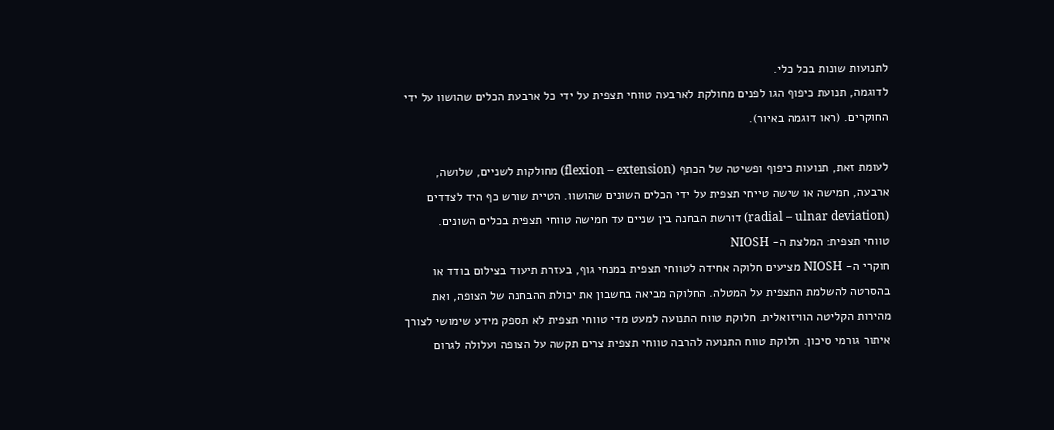לתנועות שונות בכל כלי.
לדוגמה, תנועת כיפוף הגו לפנים מחולקת לארבעה טווחי תצפית על ידי כל ארבעת הכלים שהושוו על ידי החוקרים. (ראו דוגמה באיור).

לעומת זאת, תנועות כיפוף ופשיטה של הכתף (flexion – extension) מחולקות לשניים, שלושה, ארבעה, חמישה או שישה טייחי תצפית על ידי הכלים השונים שהושוו. הטיית שורש כף היד לצדדים (radial – ulnar deviation) דורשת הבחנה בין שניים עד חמישה טווחי תצפית בכלים השונים.
טווחי תצפית: המלצת ה- NIOSH
חוקרי ה- NIOSH מציעים חלוקה אחידה לטווחי תצפית במנחי גוף, בעזרת תיעוד בצילום בודד או בהסרטה להשלמת התצפית על המטלה. החלוקה מביאה בחשבון את יכולת ההבחנה של הצופה, ואת מהירות הקליטה הוויזואלית. חלוקת טווח התנועה למעט מדי טווחי תצפית לא תספק מידע שימושי לצורך איתור גורמי סיכון. חלוקת טווח התנועה להרבה טווחי תצפית צרים תקשה על הצופה ועלולה לגרום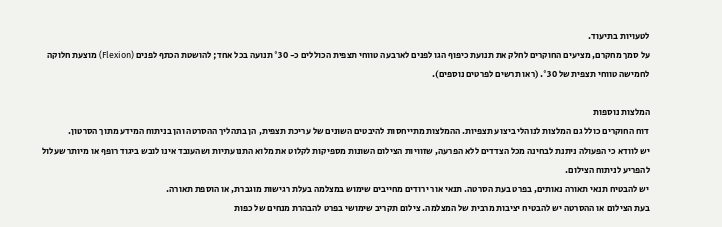לטעויות בתיעוד.
על סמך מחקרם, מציעים החוקרים לחלק את תנועת כיפוף הגו לפנים לארבעה טווחי תצפית הכוללים כ- °30 תנועה בכל אחד; להושטת הכתף לפנים (Flexion) מוצעת חלוקה לחמישה טווחי תצפית של °30. (ראו תרשים לפרטים נוספים).

המלצות נוספות
דוח החוקרים כולל גם המלצות לנוהלי ביצוע תצפיות. ההמלצות מתייחסות להיבטים השונים של עריכת תצפית, הן בתהליך ההסרטה והן בניתוח המידע מתוך הסרטון.
יש לוודא כי הפעולה ניתנת לבחינה מכל הצדדים ללא הפרעה, שזוויות הצילום השונות מספיקות לקלוט את מלוא התנועתיות ושהעובד אינו לובש ביגוד רופף או מיותר שעלול להפריע לניתוח הצילום.
יש להבטיח תנאי תאורה נאותים, בפרט בעת הסרטה. תנאי אור ירודים מחייבים שימוש במצלמה בעלת רגישות מוגברת, או הוספת תאורה.
בעת הצילום או ההסרטה יש להבטיח יציבות מרבית של המצלמה. צילום תקריב שימושי בפרט להבהרת מנחים של כפות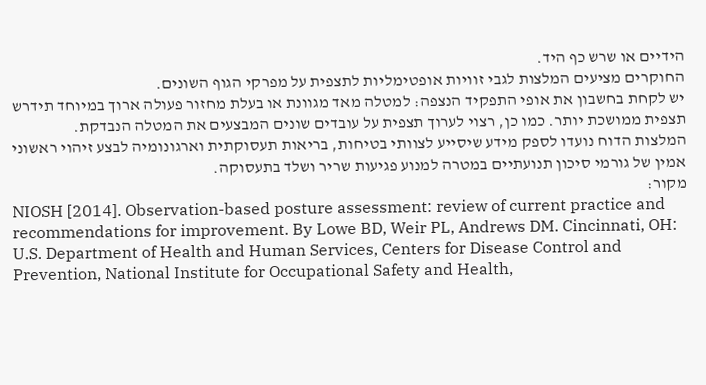הידיים או שרש כף היד.
החוקרים מציעים המלצות לגבי זוויות אופטימליות לתצפית על מפרקי הגוף השונים.
יש לקחת בחשבון את אופי התפקיד הנצפה: למטלה מאד מגוונת או בעלת מחזור פעולה ארוך במיוחד תידרש תצפית ממושכת יותר. כמו כן, רצוי לערוך תצפית על עובדים שונים המבצעים את המטלה הנבדקת.
המלצות הדוח נועדו לספק מידע שיסייע לצוותי בטיחות, בריאות תעסוקתית וארגונומיה לבצע זיהוי ראשוני אמין של גורמי סיכון תנועתיים במטרה למנוע פגיעות שריר ושלד בתעסוקה.
מקור:
NIOSH [2014]. Observation-based posture assessment: review of current practice and recommendations for improvement. By Lowe BD, Weir PL, Andrews DM. Cincinnati, OH: U.S. Department of Health and Human Services, Centers for Disease Control and Prevention, National Institute for Occupational Safety and Health,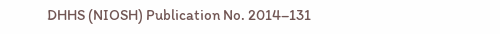DHHS (NIOSH) Publication No. 2014–131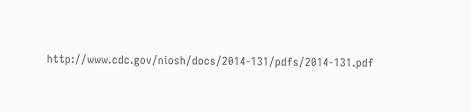http://www.cdc.gov/niosh/docs/2014-131/pdfs/2014-131.pdf